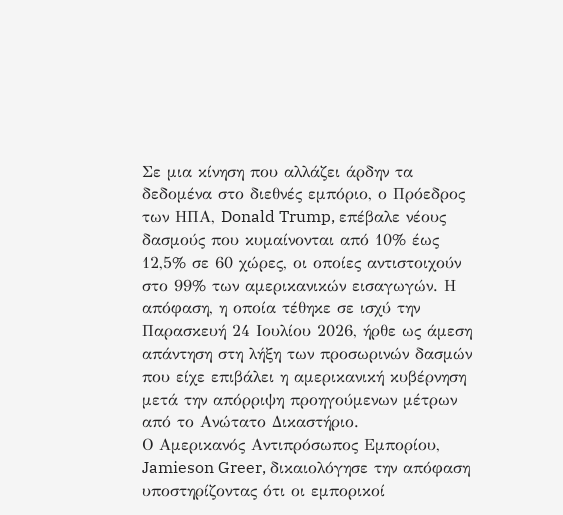Σε μια κίνηση που αλλάζει άρδην τα δεδομένα στο διεθνές εμπόριο, ο Πρόεδρος των ΗΠΑ, Donald Trump, επέβαλε νέους δασμούς που κυμαίνονται από 10% έως 12,5% σε 60 χώρες, οι οποίες αντιστοιχούν στο 99% των αμερικανικών εισαγωγών. Η απόφαση, η οποία τέθηκε σε ισχύ την Παρασκευή 24 Ιουλίου 2026, ήρθε ως άμεση απάντηση στη λήξη των προσωρινών δασμών που είχε επιβάλει η αμερικανική κυβέρνηση μετά την απόρριψη προηγούμενων μέτρων από το Ανώτατο Δικαστήριο.
Ο Αμερικανός Αντιπρόσωπος Εμπορίου, Jamieson Greer, δικαιολόγησε την απόφαση υποστηρίζοντας ότι οι εμπορικοί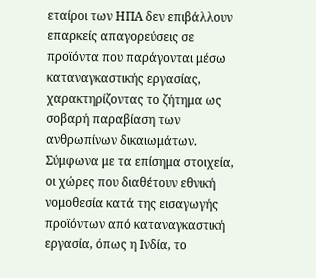εταίροι των ΗΠΑ δεν επιβάλλουν επαρκείς απαγορεύσεις σε προϊόντα που παράγονται μέσω καταναγκαστικής εργασίας, χαρακτηρίζοντας το ζήτημα ως σοβαρή παραβίαση των ανθρωπίνων δικαιωμάτων.
Σύμφωνα με τα επίσημα στοιχεία, οι χώρες που διαθέτουν εθνική νομοθεσία κατά της εισαγωγής προϊόντων από καταναγκαστική εργασία, όπως η Ινδία, το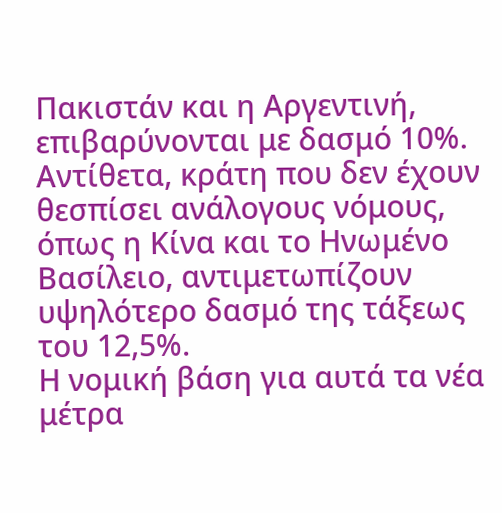Πακιστάν και η Αργεντινή, επιβαρύνονται με δασμό 10%. Αντίθετα, κράτη που δεν έχουν θεσπίσει ανάλογους νόμους, όπως η Κίνα και το Ηνωμένο Βασίλειο, αντιμετωπίζουν υψηλότερο δασμό της τάξεως του 12,5%.
Η νομική βάση για αυτά τα νέα μέτρα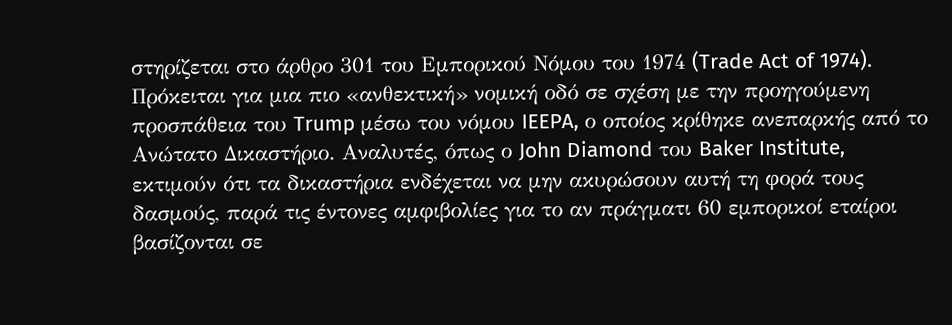στηρίζεται στο άρθρο 301 του Εμπορικού Νόμου του 1974 (Trade Act of 1974). Πρόκειται για μια πιο «ανθεκτική» νομική οδό σε σχέση με την προηγούμενη προσπάθεια του Trump μέσω του νόμου IEEPA, ο οποίος κρίθηκε ανεπαρκής από το Ανώτατο Δικαστήριο. Αναλυτές, όπως ο John Diamond του Baker Institute, εκτιμούν ότι τα δικαστήρια ενδέχεται να μην ακυρώσουν αυτή τη φορά τους δασμούς, παρά τις έντονες αμφιβολίες για το αν πράγματι 60 εμπορικοί εταίροι βασίζονται σε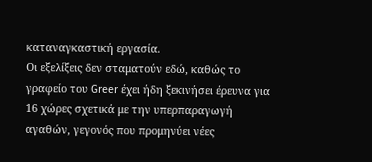καταναγκαστική εργασία.
Οι εξελίξεις δεν σταματούν εδώ, καθώς το γραφείο του Greer έχει ήδη ξεκινήσει έρευνα για 16 χώρες σχετικά με την υπερπαραγωγή αγαθών, γεγονός που προμηνύει νέες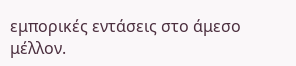εμπορικές εντάσεις στο άμεσο μέλλον.